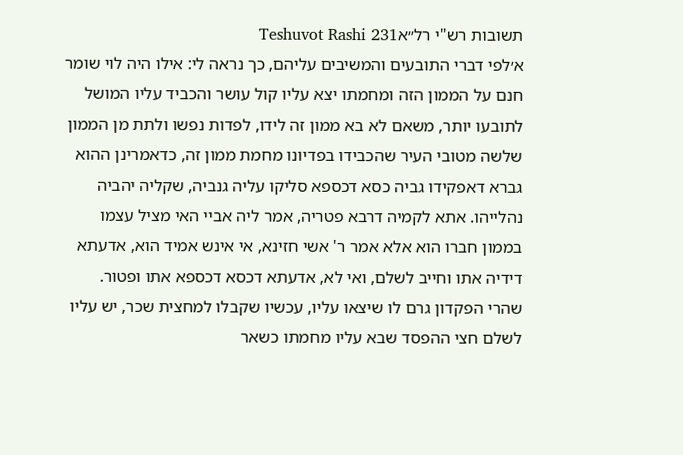תשובות רש"י רל״אTeshuvot Rashi 231
א׳לפי דברי התובעים והמשיבים עליהם, כך נראה לי: אילו היה לוי שומר חנם על הממון הזה ומחמתו יצא עליו קול עושר והכביד עליו המושל לתובעו יותר, משאם לא בא ממון זה לידו, לפדות נפשו ולתת מן הממון שלשה מטובי העיר שהכבידו בפדיונו מחמת ממון זה, כדאמרינן ההוא גברא דאפקידו גביה כסא דכספא סליקו עליה גנביה, שקליה יהביה נהלייהו. אתא לקמיה דרבא פטריה, אמר ליה אביי האי מציל עצמו בממון חברו הוא אלא אמר ר' אשי חזינא, אי אינש אמיד הוא, אדעתא דידיה אתו וחייב לשלם, ואי לא, אדעתא דכסא דכספא אתו ופטור. שהרי הפקדון גרם לו שיצאו עליו, עכשיו שקבלו למחצית שכר, יש עליו לשלם חצי ההפסד שבא עליו מחמתו כשאר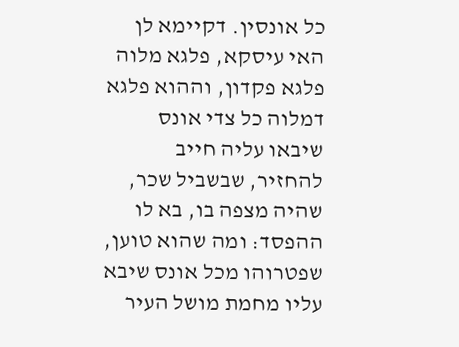כל אונסין. דקיימא לן האי עיסקא, פלגא מלוה פלגא פקדון, וההוא פלגא דמלוה כל צדי אונס שיבאו עליה חייב להחזיר, שבשביל שכר, שהיה מצפה בו, בא לו ההפסד: ומה שהוא טוען, שפטרוהו מכל אונס שיבא עליו מחמת מושל העיר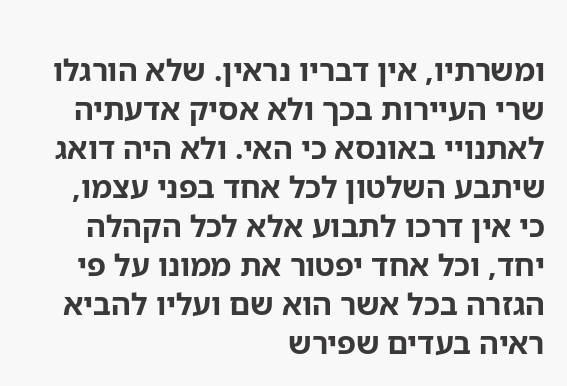ומשרתיו, אין דבריו נראין. שלא הורגלו שרי העיירות בכך ולא אסיק אדעתיה לאתנויי באונסא כי האי. ולא היה דואג שיתבע השלטון לכל אחד בפני עצמו, כי אין דרכו לתבוע אלא לכל הקהלה יחד, וכל אחד יפטור את ממונו על פי הגזרה בכל אשר הוא שם ועליו להביא ראיה בעדים שפירש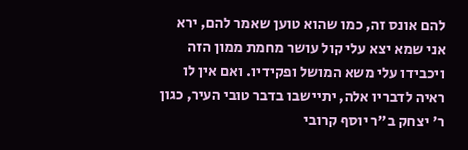להם אונס זה, כמו שהוא טוען שאמר להם, ירא אני שמא יצא עלי קול עושר מחמת ממון הזה ויכבידו עלי משא המושל ופקידיו. ואם אין לו ראיה לדבריו אלה, יתיישבו בדבר טובי העיר, כגון ר' יצחק ב"ר יוסף קרובי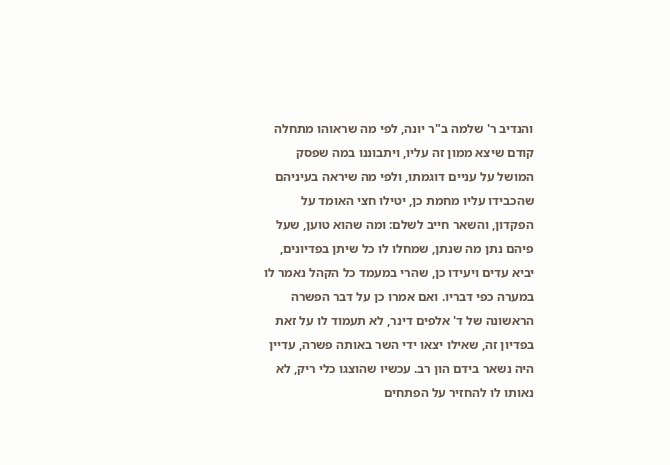והנדיב ר' שלמה ב"ר יונה, לפי מה שראוהו מתחלה קודם שיצא ממון זה עליו, ויתבוננו במה שפסק המושל על עניים דוגמתו, ולפי מה שיראה בעיניהם שהכבידו עליו מחמת כן, יטילו חצי האומד על הפקדון, והשאר חייב לשלם: ומה שהוא טוען, שעל פיהם נתן מה שנתן, שמחלו לו כל שיתן בפדיונים, יביא עדים ויעידו כן, שהרי במעמד כל הקהל נאמר לו במערה כפי דבריו. ואם אמרו כן על דבר הפשרה הראשונה של ד' אלפים דינר, לא תעמוד לו על זאת בפדיון זה, שאילו יצאו ידי השר באותה פשרה, עדיין היה נשאר בידם הון רב. עכשיו שהוצגו כלי ריק, לא נאותו לו להחזיר על הפתחים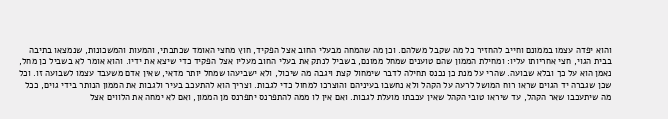והוא יפדה עצמו בממונם וחייב להחזיר כל מה שקבל משלהם. וכן מה שהמחה מבעלי החוב אצל הפקיד, חוץ מחצי האומד שכתבתי, והמעות והמשכונות, שנמצאו בתיבה בבית הגוי, חצי אחריותו עליו: ומחילת הממון שהם טוענים שמחל ממונם, בשביל לנתק את בעלי החוב מעליו אצל הפקיד כדי שיצא את ידיו. והוא אומר לא בשביל כן מחל, נאמן הוא על כך ובלא שבועה. שהרי על מנת כן נכנס תחילה לדבר שימחול קצת ויגבה מה שיכול, ולא ישביעהו שמחל יותר מדאי, שאין אדם משעבד עצמו לשבועה זו. וכל שכן שגברה יד הגוים שראו רוח המושל לרעה על הקהל ולא נחשבו בעיניהם והוצרכו למחול כדי לגבות. וצריך הוא להתעכב בעיר ולגבות את הממון הנותר בידי גוים, ככל מה שיתעכבו שאר הקהל, עד שיראו טובי הקהל שאין עכבתו מועלת לגבות. ואם אין לו ממה להתפרנס יתפרנס מן הממון, ואם לא ימחה את הלווים אצל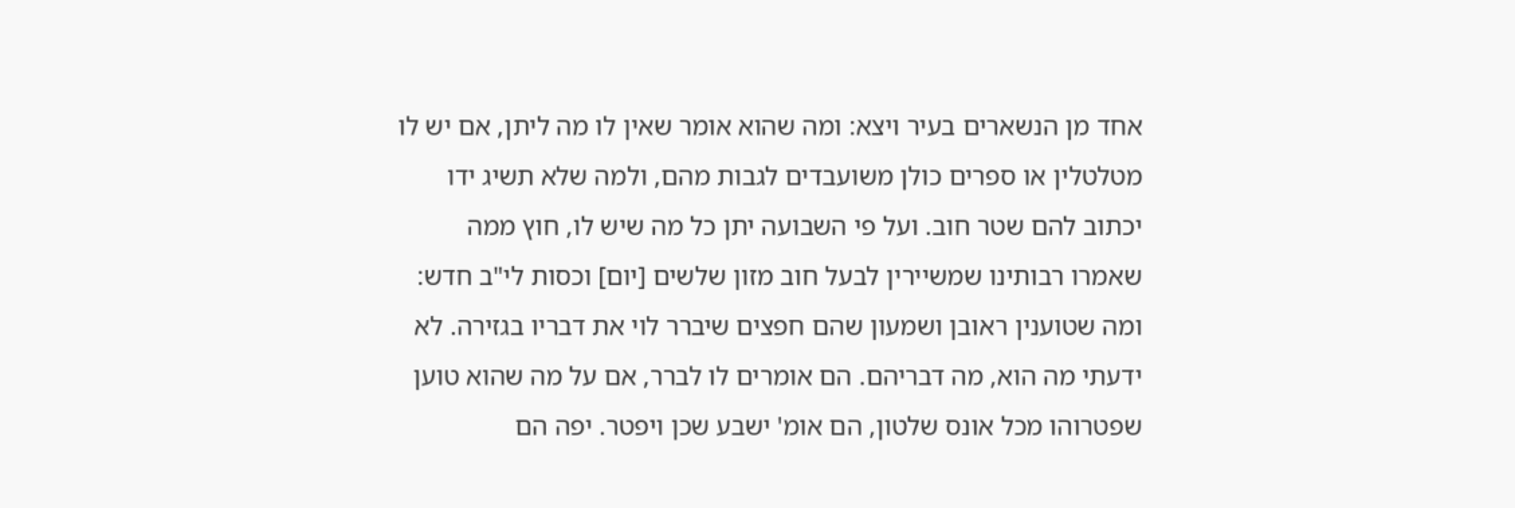אחד מן הנשארים בעיר ויצא: ומה שהוא אומר שאין לו מה ליתן, אם יש לו מטלטלין או ספרים כולן משועבדים לגבות מהם, ולמה שלא תשיג ידו יכתוב להם שטר חוב. ועל פי השבועה יתן כל מה שיש לו, חוץ ממה שאמרו רבותינו שמשיירין לבעל חוב מזון שלשים [יום] וכסות לי"ב חדש: ומה שטוענין ראובן ושמעון שהם חפצים שיברר לוי את דבריו בגזירה. לא ידעתי מה הוא, מה דבריהם. הם אומרים לו לברר, אם על מה שהוא טוען שפטרוהו מכל אונס שלטון, הם אומ' ישבע שכן ויפטר. יפה הם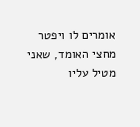אומרים לו ויפטר מחצי האומד, שאני מטיל עליו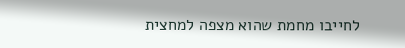לחייבו מחמת שהוא מצפה למחצית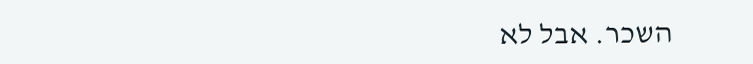השכר. אבל לא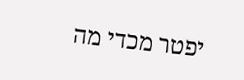יפטר מכדי מה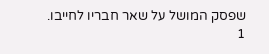שפסק המושל על שאר חבריו לחייבו.
1